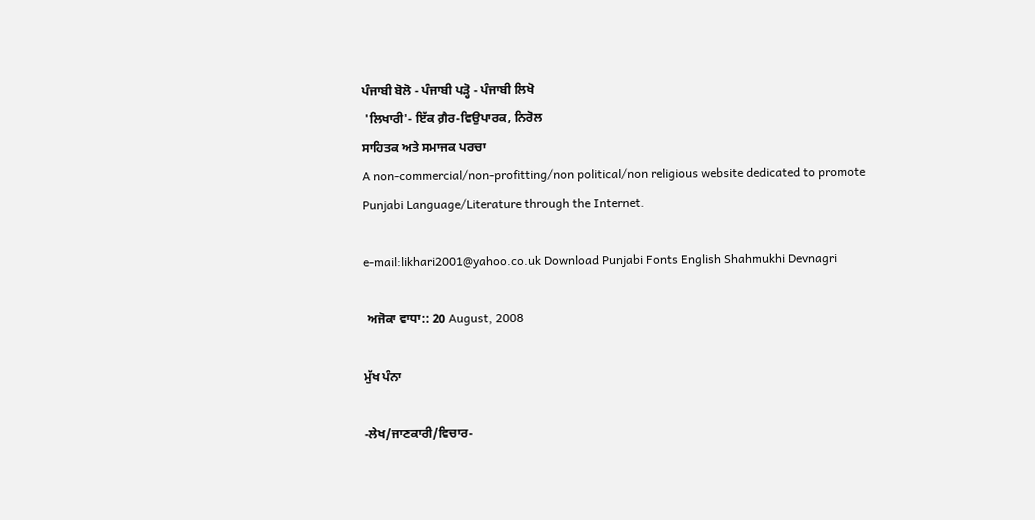ਪੰਜਾਬੀ ਬੋਲੋ - ਪੰਜਾਬੀ ਪੜ੍ਹੋ - ਪੰਜਾਬੀ ਲਿਖੋ
 'ਲਿਖਾਰੀ'- ਇੱਕ ਗ਼ੈਰ-ਵਿਉਪਾਰਕ, ਨਿਰੋਲ
ਸਾਹਿਤਕ ਅਤੇ ਸਮਾਜਕ ਪਰਚਾ
A non-commercial/non-profitting/non political/non religious website dedicated to promote Punjabi Language/Literature through the Internet.

e-mail:likhari2001@yahoo.co.uk Download Punjabi Fonts English Shahmukhi Devnagri

 ਅਜੋਕਾ ਵਾਧਾ:: 20 August, 2008

ਮੁੱਖ ਪੰਨਾ

-ਲੇਖ/ਜਾਣਕਾਰੀ/ਵਿਚਾਰ-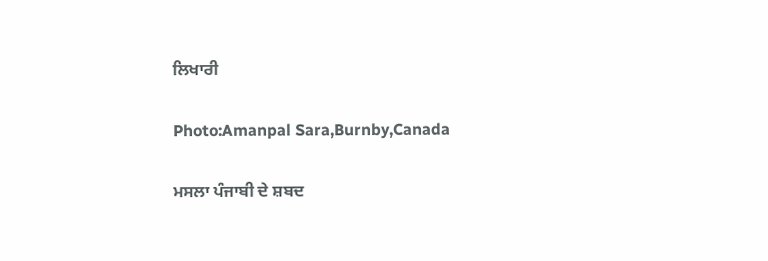ਲਿਖਾਰੀ

Photo:Amanpal Sara,Burnby,Canada

ਮਸਲਾ ਪੰਜਾਬੀ ਦੇ ਸ਼ਬਦ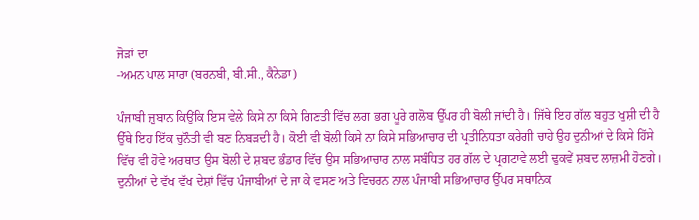ਜੋੜਾਂ ਦਾ
-ਅਮਨ ਪਾਲ ਸਾਰਾ (ਬਰਨਬੀ, ਬੀ.ਸੀ., ਕੈਨੇਡਾ)

ਪੰਜਾਬੀ ਜ਼ੁਬਾਨ ਕਿਉਂਕਿ ਇਸ ਵੇਲੇ ਕਿਸੇ ਨਾ ਕਿਸੇ ਗਿਣਤੀ ਵਿੱਚ ਲਗ ਭਗ ਪੂਰੇ ਗਲੋਬ ਉੱਪਰ ਹੀ ਬੋਲੀ ਜਾਂਦੀ ਹੈ। ਜਿੱਥੇ ਇਹ ਗੱਲ ਬਹੁਤ ਖੁਸ਼ੀ ਦੀ ਹੈ ਉੱਥੇ ਇਹ ਇੱਕ ਚੁਨੌਤੀ ਵੀ ਬਣ ਨਿਬੜਦੀ ਹੈ। ਕੋਈ ਵੀ ਬੋਲੀ ਕਿਸੇ ਨਾ ਕਿਸੇ ਸਭਿਆਚਾਰ ਦੀ ਪ੍ਰਤੀਨਿਧਤਾ ਕਰੇਗੀ ਚਾਹੇ ਉਹ ਦੁਨੀਆਂ ਦੇ ਕਿਸੇ ਹਿੱਸੇ ਵਿੱਚ ਵੀ ਹੋਵੇ ਅਰਥਾਤ ਉਸ ਬੋਲੀ ਦੇ ਸ਼ਬਦ ਭੰਡਾਰ ਵਿੱਚ ਉਸ ਸਭਿਆਚਾਰ ਨਾਲ ਸਬੰਧਿਤ ਹਰ ਗੱਲ ਦੇ ਪ੍ਰਗਟਾਵੇ ਲਈ ਢੁਕਵੇਂ ਸ਼ਬਦ ਲਾਜ਼ਮੀ ਹੋਣਗੇ। ਦੁਨੀਆਂ ਦੇ ਵੱਖ ਵੱਖ ਦੇਸ਼ਾਂ ਵਿੱਚ ਪੰਜਾਬੀਆਂ ਦੇ ਜਾ ਕੇ ਵਸਣ ਅਤੇ ਵਿਚਰਨ ਨਾਲ ਪੰਜਾਬੀ ਸਭਿਆਚਾਰ ਉੱਪਰ ਸਥਾਨਿਕ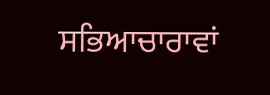ਸਭਿਆਚਾਰਾਵਾਂ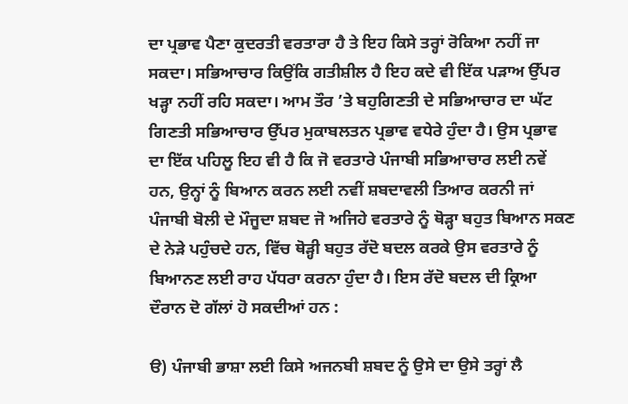ਦਾ ਪ੍ਰਭਾਵ ਪੈਣਾ ਕੁਦਰਤੀ ਵਰਤਾਰਾ ਹੈ ਤੇ ਇਹ ਕਿਸੇ ਤਰ੍ਹਾਂ ਰੋਕਿਆ ਨਹੀਂ ਜਾ ਸਕਦਾ। ਸਭਿਆਚਾਰ ਕਿਉਂਕਿ ਗਤੀਸ਼ੀਲ ਹੈ ਇਹ ਕਦੇ ਵੀ ਇੱਕ ਪੜਾਅ ਉੱਪਰ ਖੜ੍ਹਾ ਨਹੀਂ ਰਹਿ ਸਕਦਾ। ਆਮ ਤੌਰ ’ਤੇ ਬਹੁਗਿਣਤੀ ਦੇ ਸਭਿਆਚਾਰ ਦਾ ਘੱਟ ਗਿਣਤੀ ਸਭਿਆਚਾਰ ਉੱਪਰ ਮੁਕਾਬਲਤਨ ਪ੍ਰਭਾਵ ਵਧੇਰੇ ਹੁੰਦਾ ਹੈ। ਉਸ ਪ੍ਰਭਾਵ ਦਾ ਇੱਕ ਪਹਿਲੂ ਇਹ ਵੀ ਹੈ ਕਿ ਜੋ ਵਰਤਾਰੇ ਪੰਜਾਬੀ ਸਭਿਆਚਾਰ ਲਈ ਨਵੇਂ ਹਨ, ਉਨ੍ਹਾਂ ਨੂੰ ਬਿਆਨ ਕਰਨ ਲਈ ਨਵੀਂ ਸ਼ਬਦਾਵਲੀ ਤਿਆਰ ਕਰਨੀ ਜਾਂ ਪੰਜਾਬੀ ਬੋਲੀ ਦੇ ਮੌਜੂਦਾ ਸ਼ਬਦ ਜੋ ਅਜਿਹੇ ਵਰਤਾਰੇ ਨੂੰ ਥੋੜ੍ਹਾ ਬਹੁਤ ਬਿਆਨ ਸਕਣ ਦੇ ਨੇੜੇ ਪਹੁੰਚਦੇ ਹਨ, ਵਿੱਚ ਥੋੜ੍ਹੀ ਬਹੁਤ ਰੱਦੋ ਬਦਲ ਕਰਕੇ ਉਸ ਵਰਤਾਰੇ ਨੂੰ ਬਿਆਨਣ ਲਈ ਰਾਹ ਪੱਧਰਾ ਕਰਨਾ ਹੁੰਦਾ ਹੈ। ਇਸ ਰੱਦੋ ਬਦਲ ਦੀ ਕ੍ਰਿਆ ਦੌਰਾਨ ਦੋ ਗੱਲਾਂ ਹੋ ਸਕਦੀਆਂ ਹਨ :

ੳ) ਪੰਜਾਬੀ ਭਾਸ਼ਾ ਲਈ ਕਿਸੇ ਅਜਨਬੀ ਸ਼ਬਦ ਨੂੰ ਉਸੇ ਦਾ ਉਸੇ ਤਰ੍ਹਾਂ ਲੈ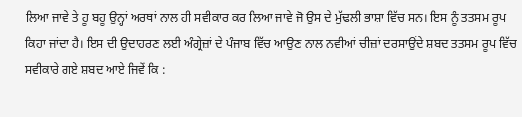ਲਿਆ ਜਾਵੇ ਤੇ ਹੂ ਬਹੂ ਉਨ੍ਹਾਂ ਅਰਥਾਂ ਨਾਲ ਹੀ ਸਵੀਕਾਰ ਕਰ ਲਿਆ ਜਾਵੇ ਜੋ ਉਸ ਦੇ ਮੁੱਢਲੀ ਭਾਸ਼ਾ ਵਿੱਚ ਸਨ। ਇਸ ਨੂੰ ਤਤਸਮ ਰੂਪ ਕਿਹਾ ਜਾਂਦਾ ਹੈ। ਇਸ ਦੀ ਉਦਾਹਰਣ ਲਈ ਅੰਗ੍ਰੇਜ਼ਾਂ ਦੇ ਪੰਜਾਬ ਵਿੱਚ ਆਉਣ ਨਾਲ ਨਵੀਆਂ ਚੀਜ਼ਾਂ ਦਰਸਾਉਂਦੇ ਸ਼ਬਦ ਤਤਸਮ ਰੂਪ ਵਿੱਚ ਸਵੀਕਾਰੇ ਗਏ ਸ਼ਬਦ ਆਏ ਜਿਵੇਂ ਕਿ :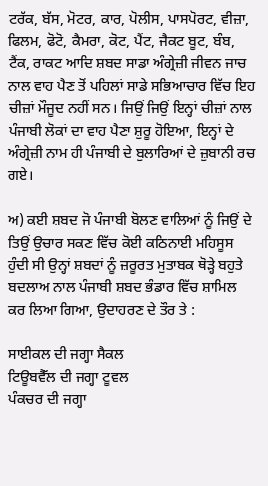ਟਰੱਕ, ਬੱਸ, ਮੋਟਰ, ਕਾਰ, ਪੋਲੀਸ, ਪਾਸਪੋਰਟ, ਵੀਜ਼ਾ, ਫਿਲਮ, ਫੋਟੋ, ਕੈਮਰਾ, ਕੋਟ, ਪੈਂਟ, ਜੈਕਟ ਬੂਟ, ਬੰਬ, ਟੈਂਕ, ਰਾਕਟ ਆਦਿ ਸ਼ਬਦ ਸਾਡਾ ਅੰਗ੍ਰੇਜ਼ੀ ਜੀਵਨ ਜਾਚ ਨਾਲ ਵਾਹ ਪੈਣ ਤੋਂ ਪਹਿਲਾਂ ਸਾਡੇ ਸਭਿਆਚਾਰ ਵਿੱਚ ਇਹ ਚੀਜ਼ਾਂ ਮੌਜੂਦ ਨਹੀਂ ਸਨ। ਜਿਉਂ ਜਿਉਂ ਇਨ੍ਹਾਂ ਚੀਜ਼ਾਂ ਨਾਲ ਪੰਜਾਬੀ ਲੋਕਾਂ ਦਾ ਵਾਹ ਪੈਣਾ ਸ਼ੁਰੂ ਹੋਇਆ, ਇਨ੍ਹਾਂ ਦੇ ਅੰਗ੍ਰੇਜ਼ੀ ਨਾਮ ਹੀ ਪੰਜਾਬੀ ਦੇ ਬੁਲਾਰਿਆਂ ਦੇ ਜ਼ੁਬਾਨੀ ਰਚ ਗਏ।

ਅ) ਕਈ ਸ਼ਬਦ ਜੋ ਪੰਜਾਬੀ ਬੋਲਣ ਵਾਲਿਆਂ ਨੂੰ ਜਿਉਂ ਦੇ ਤਿਉਂ ਉਚਾਰ ਸਕਣ ਵਿੱਚ ਕੋਈ ਕਠਿਨਾਈ ਮਹਿਸੂਸ ਹੁੰਦੀ ਸੀ ਉਨ੍ਹਾਂ ਸ਼ਬਦਾਂ ਨੂੰ ਜ਼ਰੂਰਤ ਮੁਤਾਬਕ ਥੋੜ੍ਹੇ ਬਹੁਤੇ ਬਦਲਾਅ ਨਾਲ ਪੰਜਾਬੀ ਸ਼ਬਦ ਭੰਡਾਰ ਵਿੱਚ ਸ਼ਾਮਿਲ ਕਰ ਲਿਆ ਗਿਆ, ਉਦਾਹਰਣ ਦੇ ਤੌਰ ਤੇ :

ਸਾਈਕਲ ਦੀ ਜਗ੍ਹਾ ਸੈਕਲ
ਟਿਊਬਵੈੱਲ ਦੀ ਜਗ੍ਹਾ ਟੂਵਲ
ਪੰਕਚਰ ਦੀ ਜਗ੍ਹਾ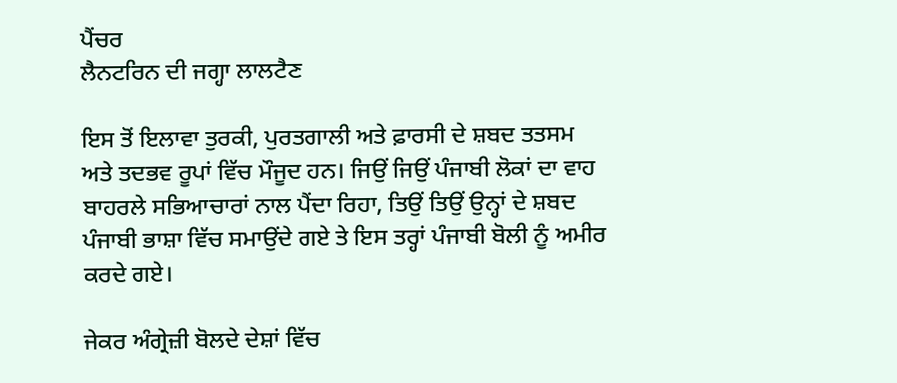ਪੈਂਚਰ
ਲੈਨਟਰਿਨ ਦੀ ਜਗ੍ਹਾ ਲਾਲਟੈਣ

ਇਸ ਤੋਂ ਇਲਾਵਾ ਤੁਰਕੀ, ਪੁਰਤਗਾਲੀ ਅਤੇ ਫ਼ਾਰਸੀ ਦੇ ਸ਼ਬਦ ਤਤਸਮ ਅਤੇ ਤਦਭਵ ਰੂਪਾਂ ਵਿੱਚ ਮੌਜੂਦ ਹਨ। ਜਿਉਂ ਜਿਉਂ ਪੰਜਾਬੀ ਲੋਕਾਂ ਦਾ ਵਾਹ ਬਾਹਰਲੇ ਸਭਿਆਚਾਰਾਂ ਨਾਲ ਪੈਂਦਾ ਰਿਹਾ, ਤਿਉਂ ਤਿਉਂ ਉਨ੍ਹਾਂ ਦੇ ਸ਼ਬਦ ਪੰਜਾਬੀ ਭਾਸ਼ਾ ਵਿੱਚ ਸਮਾਉਂਦੇ ਗਏ ਤੇ ਇਸ ਤਰ੍ਹਾਂ ਪੰਜਾਬੀ ਬੋਲੀ ਨੂੰ ਅਮੀਰ ਕਰਦੇ ਗਏ।

ਜੇਕਰ ਅੰਗ੍ਰੇਜ਼ੀ ਬੋਲਦੇ ਦੇਸ਼ਾਂ ਵਿੱਚ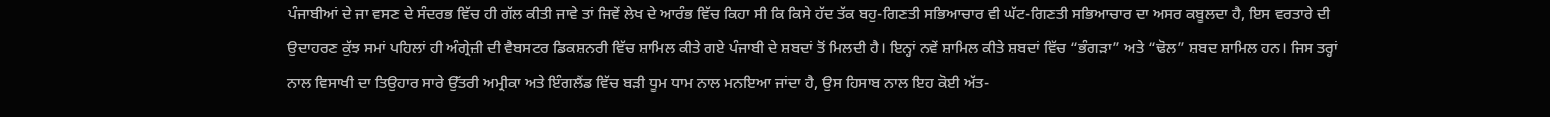ਪੰਜਾਬੀਆਂ ਦੇ ਜਾ ਵਸਣ ਦੇ ਸੰਦਰਭ ਵਿੱਚ ਹੀ ਗੱਲ ਕੀਤੀ ਜਾਵੇ ਤਾਂ ਜਿਵੇਂ ਲੇਖ ਦੇ ਆਰੰਭ ਵਿੱਚ ਕਿਹਾ ਸੀ ਕਿ ਕਿਸੇ ਹੱਦ ਤੱਕ ਬਹੁ-ਗਿਣਤੀ ਸਭਿਆਚਾਰ ਵੀ ਘੱਟ-ਗਿਣਤੀ ਸਭਿਆਚਾਰ ਦਾ ਅਸਰ ਕਬੂਲਦਾ ਹੈ, ਇਸ ਵਰਤਾਰੇ ਦੀ ਉਦਾਹਰਣ ਕੁੱਝ ਸਮਾਂ ਪਹਿਲਾਂ ਹੀ ਅੰਗ੍ਰੇਜ਼ੀ ਦੀ ਵੈਬਸਟਰ ਡਿਕਸ਼ਨਰੀ ਵਿੱਚ ਸ਼ਾਮਿਲ ਕੀਤੇ ਗਏ ਪੰਜਾਬੀ ਦੇ ਸ਼ਬਦਾਂ ਤੋਂ ਮਿਲਦੀ ਹੈ। ਇਨ੍ਹਾਂ ਨਵੇਂ ਸ਼ਾਮਿਲ ਕੀਤੇ ਸ਼ਬਦਾਂ ਵਿੱਚ “ਭੰਗੜਾ” ਅਤੇ “ਢੋਲ” ਸ਼ਬਦ ਸ਼ਾਮਿਲ ਹਨ। ਜਿਸ ਤਰ੍ਹਾਂ ਨਾਲ ਵਿਸਾਖੀ ਦਾ ਤਿਉਹਾਰ ਸਾਰੇ ਉੱਤਰੀ ਅਮ੍ਰੀਕਾ ਅਤੇ ਇੰਗਲੈਂਡ ਵਿੱਚ ਬੜੀ ਧੂਮ ਧਾਮ ਨਾਲ ਮਨਇਆ ਜਾਂਦਾ ਹੈ, ਉਸ ਹਿਸਾਬ ਨਾਲ ਇਹ ਕੋਈ ਅੱਤ-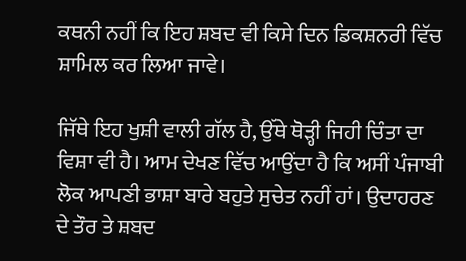ਕਥਨੀ ਨਹੀਂ ਕਿ ਇਹ ਸ਼ਬਦ ਵੀ ਕਿਸੇ ਦਿਨ ਡਿਕਸ਼ਨਰੀ ਵਿੱਚ ਸ਼ਾਮਿਲ ਕਰ ਲਿਆ ਜਾਵੇ।

ਜਿੱਥੇ ਇਹ ਖੁਸ਼ੀ ਵਾਲੀ ਗੱਲ ਹੈ, ਉੱਥੇ ਥੋੜ੍ਹੀ ਜਿਹੀ ਚਿੰਤਾ ਦਾ ਵਿਸ਼ਾ ਵੀ ਹੈ। ਆਮ ਦੇਖਣ ਵਿੱਚ ਆਉਂਦਾ ਹੈ ਕਿ ਅਸੀਂ ਪੰਜਾਬੀ ਲੋਕ ਆਪਣੀ ਭਾਸ਼ਾ ਬਾਰੇ ਬਹੁਤੇ ਸੁਚੇਤ ਨਹੀਂ ਹਾਂ। ਉਦਾਹਰਣ ਦੇ ਤੌਰ ਤੇ ਸ਼ਬਦ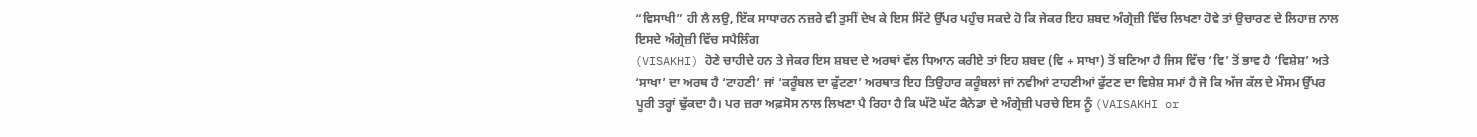“ਵਿਸਾਖੀ” ਹੀ ਲੈ ਲਉ, ਇੱਕ ਸਾਧਾਰਨ ਨਜ਼ਰੇ ਵੀ ਤੁਸੀਂ ਦੇਖ ਕੇ ਇਸ ਸਿੱਟੇ ਉੱਪਰ ਪਹੁੰਚ ਸਕਦੇ ਹੋ ਕਿ ਜੇਕਰ ਇਹ ਸ਼ਬਦ ਅੰਗ੍ਰੇਜ਼ੀ ਵਿੱਚ ਲਿਖਣਾ ਹੋਵੇ ਤਾਂ ਉਚਾਰਣ ਦੇ ਲਿਹਾਜ਼ ਨਾਲ ਇਸਦੇ ਅੰਗ੍ਰੇਜ਼ੀ ਵਿੱਚ ਸਪੈਲਿੰਗ
(VISAKHI) ਹੋਣੇ ਚਾਹੀਦੇ ਹਨ ਤੇ ਜੇਕਰ ਇਸ ਸ਼ਬਦ ਦੇ ਅਰਥਾਂ ਵੱਲ ਧਿਆਨ ਕਰੀਏ ਤਾਂ ਇਹ ਸ਼ਬਦ (ਵਿ + ਸਾਖਾ) ਤੋਂ ਬਣਿਆ ਹੈ ਜਿਸ ਵਿੱਚ ‘ਵਿ’ ਤੋਂ ਭਾਵ ਹੈ ‘ਵਿਸ਼ੇਸ਼’ ਅਤੇ ‘ਸਾਖਾ’ ਦਾ ਅਰਥ ਹੈ ‘ਟਾਹਣੀ’ ਜਾਂ ‘ਕਰੂੰਬਲ ਦਾ ਫੁੱਟਣਾ’ ਅਰਥਾਤ ਇਹ ਤਿਉਹਾਰ ਕਰੂੰਬਲਾਂ ਜਾਂ ਨਵੀਆਂ ਟਾਹਣੀਆਂ ਫੁੱਟਣ ਦਾ ਵਿਸ਼ੇਸ਼ ਸਮਾਂ ਹੈ ਜੋ ਕਿ ਅੱਜ ਕੱਲ ਦੇ ਮੌਸਮ ਉੱਪਰ ਪੂਰੀ ਤਰ੍ਹਾਂ ਢੁੱਕਦਾ ਹੈ। ਪਰ ਜ਼ਰਾ ਅਫ਼ਸੋਸ ਨਾਲ ਲਿਖਣਾ ਪੈ ਰਿਹਾ ਹੈ ਕਿ ਘੱਟੋ ਘੱਟ ਕੈਨੇਡਾ ਦੇ ਅੰਗ੍ਰੇਜ਼ੀ ਪਰਚੇ ਇਸ ਨੂੰ (VAISAKHI or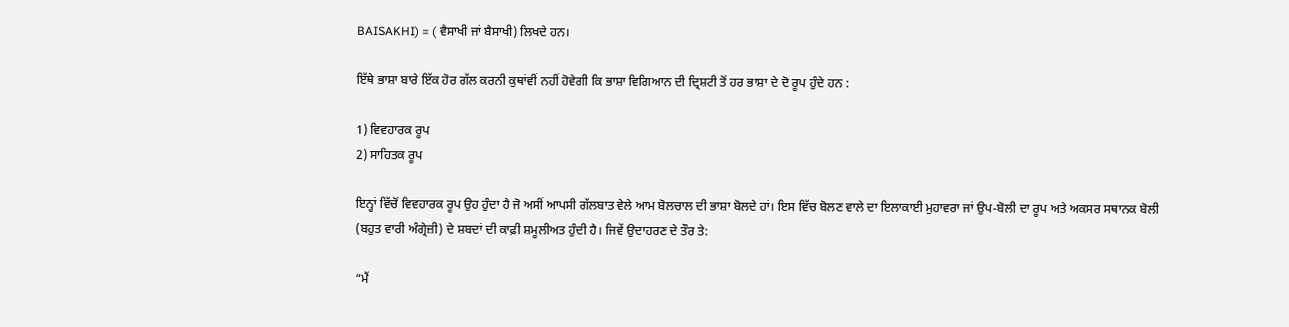BAISAKHI) = ( ਵੈਸਾਖੀ ਜਾਂ ਬੈਸਾਖੀ) ਲਿਖਦੇ ਹਨ।

ਇੱਥੇ ਭਾਸ਼ਾ ਬਾਰੇ ਇੱਕ ਹੋਰ ਗੱਲ ਕਰਨੀ ਕੁਥਾਂਵੀਂ ਨਹੀਂ ਹੋਵੇਗੀ ਕਿ ਭਾਸ਼ਾ ਵਿਗਿਆਨ ਦੀ ਦ੍ਰਿਸ਼ਟੀ ਤੋਂ ਹਰ ਭਾਸ਼ਾ ਦੇ ਦੋ ਰੂਪ ਹੁੰਦੇ ਹਨ :

1) ਵਿਵਹਾਰਕ ਰੂਪ
2) ਸਾਹਿਤਕ ਰੂਪ

ਇਨ੍ਹਾਂ ਵਿੱਚੋਂ ਵਿਵਹਾਰਕ ਰੂਪ ਉਹ ਹੁੰਦਾ ਹੈ ਜੋ ਅਸੀਂ ਆਪਸੀ ਗੱਲਬਾਤ ਵੇਲੇ ਆਮ ਬੋਲਚਾਲ ਦੀ ਭਾਸ਼ਾ ਬੋਲਦੇ ਹਾਂ। ਇਸ ਵਿੱਚ ਬੋਲਣ ਵਾਲੇ ਦਾ ਇਲਾਕਾਈ ਮੁਹਾਵਰਾ ਜਾਂ ਉਪ-ਬੋਲੀ ਦਾ ਰੂਪ ਅਤੇ ਅਕਸਰ ਸਥਾਨਕ ਬੋਲੀ (ਬਹੁਤ ਵਾਰੀ ਅੰਗ੍ਰੇਜ਼ੀ) ਦੇ ਸ਼ਬਦਾਂ ਦੀ ਕਾਫ਼ੀ ਸ਼ਮੂਲੀਅਤ ਹੁੰਦੀ ਹੈ। ਜਿਵੇਂ ਉਦਾਹਰਣ ਦੇ ਤੌਰ ਤੇ:

“ਮੈਂ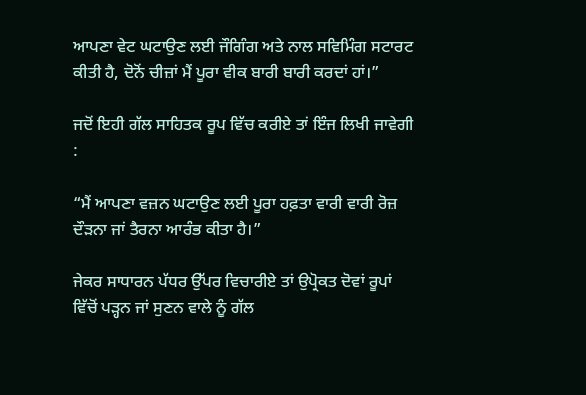ਆਪਣਾ ਵੇਟ ਘਟਾਉਣ ਲਈ ਜੌਗਿੰਗ ਅਤੇ ਨਾਲ ਸਵਿਮਿੰਗ ਸਟਾਰਟ ਕੀਤੀ ਹੈ, ਦੋਨੋਂ ਚੀਜ਼ਾਂ ਮੈਂ ਪੂਰਾ ਵੀਕ ਬਾਰੀ ਬਾਰੀ ਕਰਦਾਂ ਹਾਂ।”

ਜਦੋਂ ਇਹੀ ਗੱਲ ਸਾਹਿਤਕ ਰੂਪ ਵਿੱਚ ਕਰੀਏ ਤਾਂ ਇੰਜ ਲਿਖੀ ਜਾਵੇਗੀ :

“ਮੈਂ ਆਪਣਾ ਵਜ਼ਨ ਘਟਾਉਣ ਲਈ ਪੂਰਾ ਹਫ਼ਤਾ ਵਾਰੀ ਵਾਰੀ ਰੋਜ਼ ਦੌੜਨਾ ਜਾਂ ਤੈਰਨਾ ਆਰੰਭ ਕੀਤਾ ਹੈ।”

ਜੇਕਰ ਸਾਧਾਰਨ ਪੱਧਰ ਉੱਪਰ ਵਿਚਾਰੀਏ ਤਾਂ ਉਪ੍ਰੋਕਤ ਦੋਵਾਂ ਰੂਪਾਂ ਵਿੱਚੋਂ ਪੜ੍ਹਨ ਜਾਂ ਸੁਣਨ ਵਾਲੇ ਨੂੰ ਗੱਲ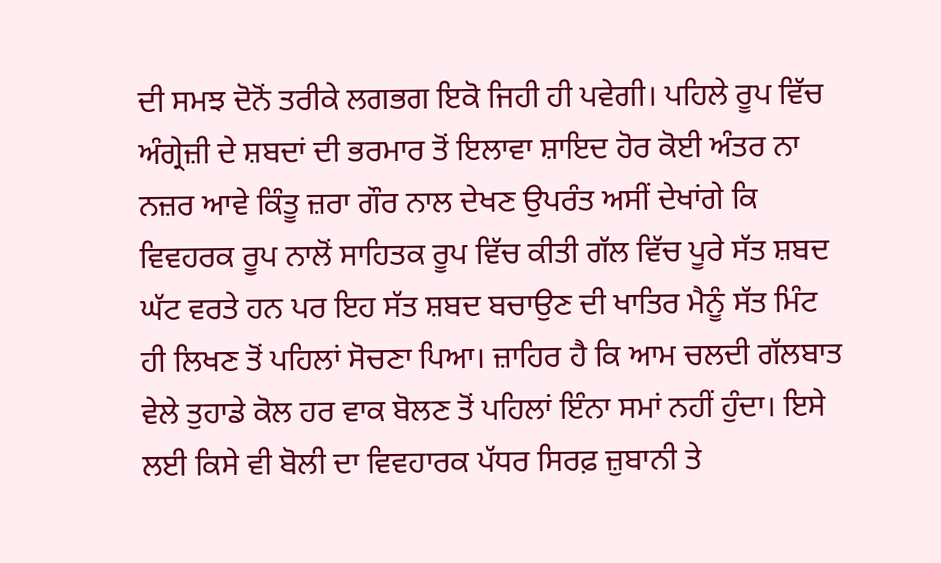ਦੀ ਸਮਝ ਦੋਨੋਂ ਤਰੀਕੇ ਲਗਭਗ ਇਕੋ ਜਿਹੀ ਹੀ ਪਵੇਗੀ। ਪਹਿਲੇ ਰੂਪ ਵਿੱਚ ਅੰਗ੍ਰੇਜ਼ੀ ਦੇ ਸ਼ਬਦਾਂ ਦੀ ਭਰਮਾਰ ਤੋਂ ਇਲਾਵਾ ਸ਼ਾਇਦ ਹੋਰ ਕੋਈ ਅੰਤਰ ਨਾ ਨਜ਼ਰ ਆਵੇ ਕਿੰਤੂ ਜ਼ਰਾ ਗੌਰ ਨਾਲ ਦੇਖਣ ਉਪਰੰਤ ਅਸੀਂ ਦੇਖਾਂਗੇ ਕਿ ਵਿਵਹਰਕ ਰੂਪ ਨਾਲੋਂ ਸਾਹਿਤਕ ਰੂਪ ਵਿੱਚ ਕੀਤੀ ਗੱਲ ਵਿੱਚ ਪੂਰੇ ਸੱਤ ਸ਼ਬਦ ਘੱਟ ਵਰਤੇ ਹਨ ਪਰ ਇਹ ਸੱਤ ਸ਼ਬਦ ਬਚਾਉਣ ਦੀ ਖਾਤਿਰ ਮੈਨੂੰ ਸੱਤ ਮਿੰਟ ਹੀ ਲਿਖਣ ਤੋਂ ਪਹਿਲਾਂ ਸੋਚਣਾ ਪਿਆ। ਜ਼ਾਹਿਰ ਹੈ ਕਿ ਆਮ ਚਲਦੀ ਗੱਲਬਾਤ ਵੇਲੇ ਤੁਹਾਡੇ ਕੋਲ ਹਰ ਵਾਕ ਬੋਲਣ ਤੋਂ ਪਹਿਲਾਂ ਇੰਨਾ ਸਮਾਂ ਨਹੀਂ ਹੁੰਦਾ। ਇਸੇ ਲਈ ਕਿਸੇ ਵੀ ਬੋਲੀ ਦਾ ਵਿਵਹਾਰਕ ਪੱਧਰ ਸਿਰਫ਼ ਜ਼ੁਬਾਨੀ ਤੇ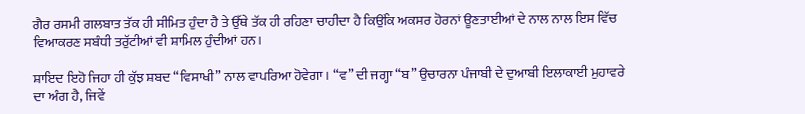ਗੈਰ ਰਸਮੀ ਗਲਬਾਤ ਤੱਕ ਹੀ ਸੀਮਿਤ ਹੁੰਦਾ ਹੈ ਤੇ ਉੱਥੇ ਤੱਕ ਹੀ ਰਹਿਣਾ ਚਾਹੀਦਾ ਹੈ ਕਿਉਂਕਿ ਅਕਸਰ ਹੋਰਨਾਂ ਊਣਤਾਈਆਂ ਦੇ ਨਾਲ ਨਾਲ ਇਸ ਵਿੱਚ ਵਿਆਕਰਣ ਸਬੰਧੀ ਤਰੁੱਟੀਆਂ ਵੀ ਸ਼ਾਮਿਲ ਹੁੰਦੀਆਂ ਹਨ।

ਸ਼ਾਇਦ ਇਹੋ ਜਿਹਾ ਹੀ ਕੁੱਝ ਸ਼ਬਦ “ਵਿਸਾਖੀ” ਨਾਲ ਵਾਪਰਿਆ ਹੋਵੇਗਾ। “ਵ” ਦੀ ਜਗ੍ਹਾ “ਬ” ਉਚਾਰਨਾ ਪੰਜਾਬੀ ਦੇ ਦੁਆਬੀ ਇਲਾਕਾਈ ਮੁਹਾਵਰੇ ਦਾ ਅੰਗ ਹੈ, ਜਿਵੇਂ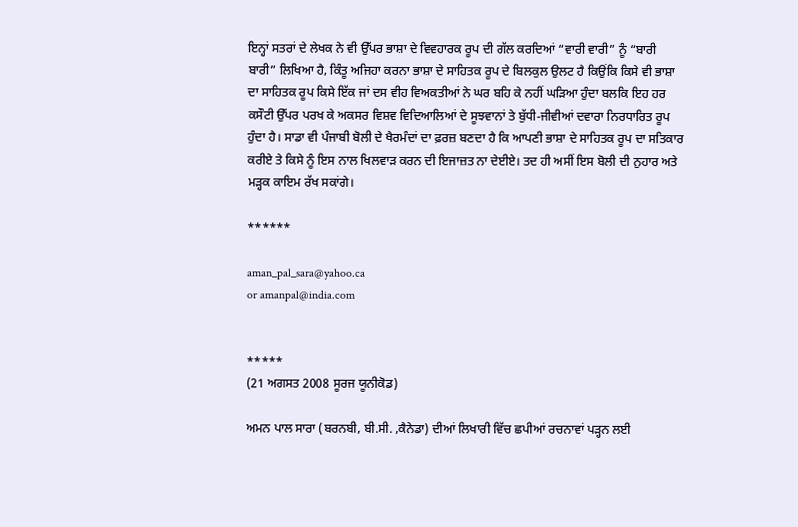ਇਨ੍ਹਾਂ ਸਤਰਾਂ ਦੇ ਲੇਖਕ ਨੇ ਵੀ ਉੱਪਰ ਭਾਸ਼ਾ ਦੇ ਵਿਵਹਾਰਕ ਰੂਪ ਦੀ ਗੱਲ ਕਰਦਿਆਂ “ਵਾਰੀ ਵਾਰੀ” ਨੂੰ “ਬਾਰੀ ਬਾਰੀ” ਲਿਖਿਆ ਹੈ, ਕਿੰਤੂ ਅਜਿਹਾ ਕਰਨਾ ਭਾਸ਼ਾ ਦੇ ਸਾਹਿਤਕ ਰੂਪ ਦੇ ਬਿਲਕੁਲ ਉਲਟ ਹੈ ਕਿਉਂਕਿ ਕਿਸੇ ਵੀ ਭਾਸ਼ਾ ਦਾ ਸਾਹਿਤਕ ਰੂਪ ਕਿਸੇ ਇੱਕ ਜਾਂ ਦਸ ਵੀਹ ਵਿਅਕਤੀਆਂ ਨੇ ਘਰ ਬਹਿ ਕੇ ਨਹੀਂ ਘੜਿਆ ਹੁੰਦਾ ਬਲਕਿ ਇਹ ਹਰ ਕਸੌਟੀ ਉੱਪਰ ਪਰਖ ਕੇ ਅਕਸਰ ਵਿਸ਼ਵ ਵਿਦਿਆਲਿਆਂ ਦੇ ਸੂਝਵਾਨਾਂ ਤੇ ਬੁੱਧੀ-ਜੀਵੀਆਂ ਦਵਾਰਾ ਨਿਰਧਾਰਿਤ ਰੂਪ ਹੁੰਦਾ ਹੈ। ਸਾਡਾ ਵੀ ਪੰਜਾਬੀ ਬੋਲੀ ਦੇ ਖੈਰਮੰਦਾਂ ਦਾ ਫ਼ਰਜ਼ ਬਣਦਾ ਹੈ ਕਿ ਆਪਣੀ ਭਾਸ਼ਾ ਦੇ ਸਾਹਿਤਕ ਰੂਪ ਦਾ ਸਤਿਕਾਰ ਕਰੀਏ ਤੇ ਕਿਸੇ ਨੂੰ ਇਸ ਨਾਲ ਖਿਲਵਾੜ ਕਰਨ ਦੀ ਇਜਾਜ਼ਤ ਨਾ ਦੇਈਏ। ਤਦ ਹੀ ਅਸੀਂ ਇਸ ਬੋਲੀ ਦੀ ਨੁਹਾਰ ਅਤੇ ਮੜ੍ਹਕ ਕਾਇਮ ਰੱਖ ਸਕਾਂਗੇ।

******

aman_pal_sara@yahoo.ca
or amanpal@india.com


*****
(21 ਅਗਸਤ 2008 ਸੂਰਜ ਯੂਨੀਕੋਡ)

ਅਮਨ ਪਾਲ ਸਾਰਾ (ਬਰਨਬੀ, ਬੀ.ਸੀ. ,ਕੈਨੇਡਾ) ਦੀਆਂ ਲਿਖਾਰੀ ਵਿੱਚ ਛਪੀਆਂ ਰਚਨਾਵਾਂ ਪੜ੍ਹਨ ਲਈ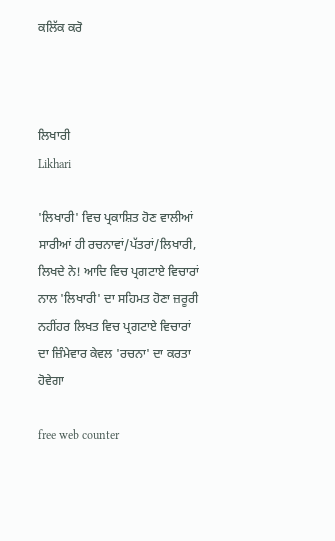ਕਲਿੱਕ ਕਰੋ



ਲਿਖਾਰੀ
Likhari

'ਲਿਖਾਰੀ' ਵਿਚ ਪ੍ਰਕਾਸ਼ਿਤ ਹੋਣ ਵਾਲੀਆਂ ਸਾਰੀਆਂ ਹੀ ਰਚਨਾਵਾਂ/ਪੱਤਰਾਂ/ਲਿਖਾਰੀ, ਲਿਖਦੇ ਨੇ! ਆਦਿ ਵਿਚ ਪ੍ਰਗਟਾਏ ਵਿਚਾਰਾਂ ਨਾਲ 'ਲਿਖਾਰੀ' ਦਾ ਸਹਿਮਤ ਹੋਣਾ ਜ਼ਰੂਰੀ ਨਹੀਂਹਰ ਲਿਖਤ ਵਿਚ ਪ੍ਰਗਟਾਏ ਵਿਚਾਰਾਂ ਦਾ ਜ਼ਿੰਮੇਵਾਰ ਕੇਵਲ 'ਰਚਨਾ' ਦਾ ਕਰਤਾ ਹੋਵੇਗਾ

free web counter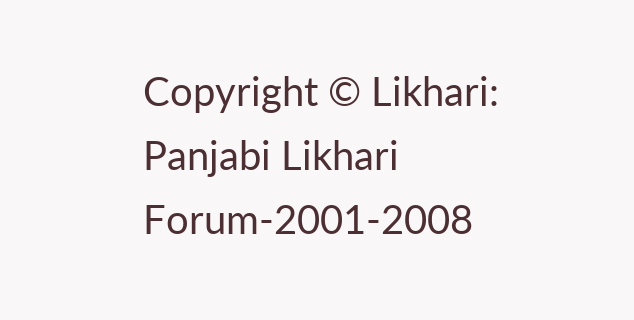Copyright © Likhari: Panjabi Likhari Forum-2001-2008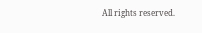All rights reserved.